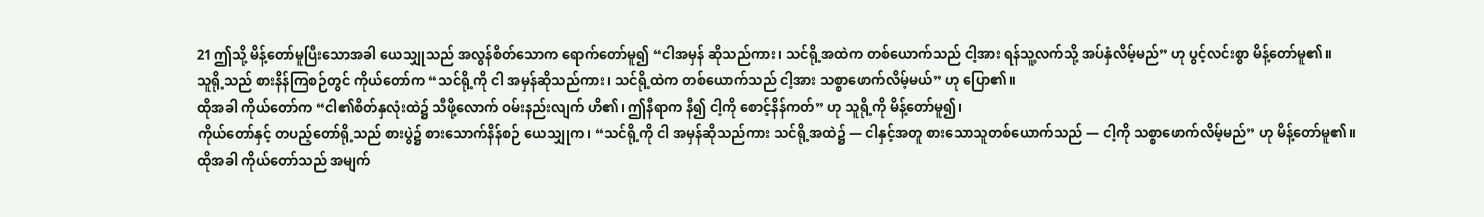21 ဤသို့ မိန့်တော်မူပြီးသောအခါ ယေသျှုသည် အလွန်စိတ်သောက ရောက်တော်မူ၍ “ငါအမှန် ဆိုသည်ကား၊ သင်ရို့အထဲက တစ်ယောက်သည် ငါ့အား ရန်သူ့လက်သို့ အပ်နှံလိမ့်မည်” ဟု ပွင့်လင်းစွာ မိန့်တော်မူ၏။
သူရို့သည် စားနိန်ကြစဉ်တွင် ကိုယ်တော်က “သင်ရို့ကို ငါ အမှန်ဆိုသည်ကား၊ သင်ရို့ထဲက တစ်ယောက်သည် ငါ့အား သစ္စာဖောက်လိမ့်မယ်” ဟု ပြော၏။
ထိုအခါ ကိုယ်တော်က “ငါ၏စိတ်နှလုံးထဲ၌ သီဖို့လောက် ဝမ်းနည်းလျက် ဟိ၏၊ ဤနီရာက နီ၍ ငါ့ကို စောင့်နိန်ကတ်” ဟု သူရို့ကို မိန့်တော်မူ၍၊
ကိုယ်တော်နှင့် တပည့်တော်ရို့သည် စားပွဲ၌ စားသောက်နိန်စဉ် ယေသျှုက၊ “သင်ရို့ကို ငါ အမှန်ဆိုသည်ကား သင်ရို့အထဲ၌ — ငါနှင့်အတူ စားသောသူတစ်ယောက်သည် — ငါ့ကို သစ္စာဖောက်လိမ့်မည်” ဟု မိန့်တော်မူ၏။
ထိုအခါ ကိုယ်တော်သည် အမျက်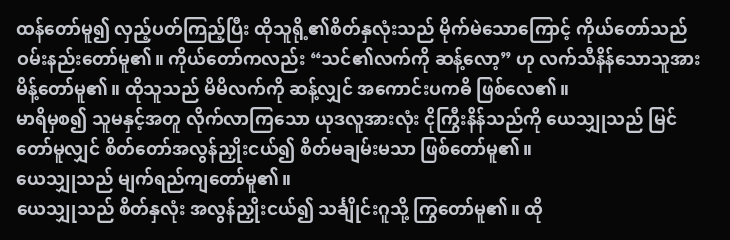ထန်တော်မူ၍ လှည့်ပတ်ကြည့်ပြီး ထိုသူရို့၏စိတ်နှလုံးသည် မိုက်မဲသောကြောင့် ကိုယ်တော်သည် ဝမ်းနည်းတော်မူ၏။ ကိုယ်တော်ကလည်း “သင်၏လက်ကို ဆန့်လော့” ဟု လက်သီနိန်သောသူအား မိန့်တော်မူ၏။ ထိုသူသည် မိမိလက်ကို ဆန့်လျှင် အကောင်းပကဓိ ဖြစ်လေ၏။
မာရိမှစ၍ သူမနှင့်အတူ လိုက်လာကြသော ယုဒလူအားလုံး ငိုကြွီးနိန်သည်ကို ယေသျှုသည် မြင်တော်မူလျှင် စိတ်တော်အလွန်ညှိုးငယ်၍ စိတ်မချမ်းမသာ ဖြစ်တော်မူ၏။
ယေသျှုသည် မျက်ရည်ကျတော်မူ၏။
ယေသျှုသည် စိတ်နှလုံး အလွန်ညှိုးငယ်၍ သင်္ချိုင်းဂူသို့ ကြွတော်မူ၏။ ထို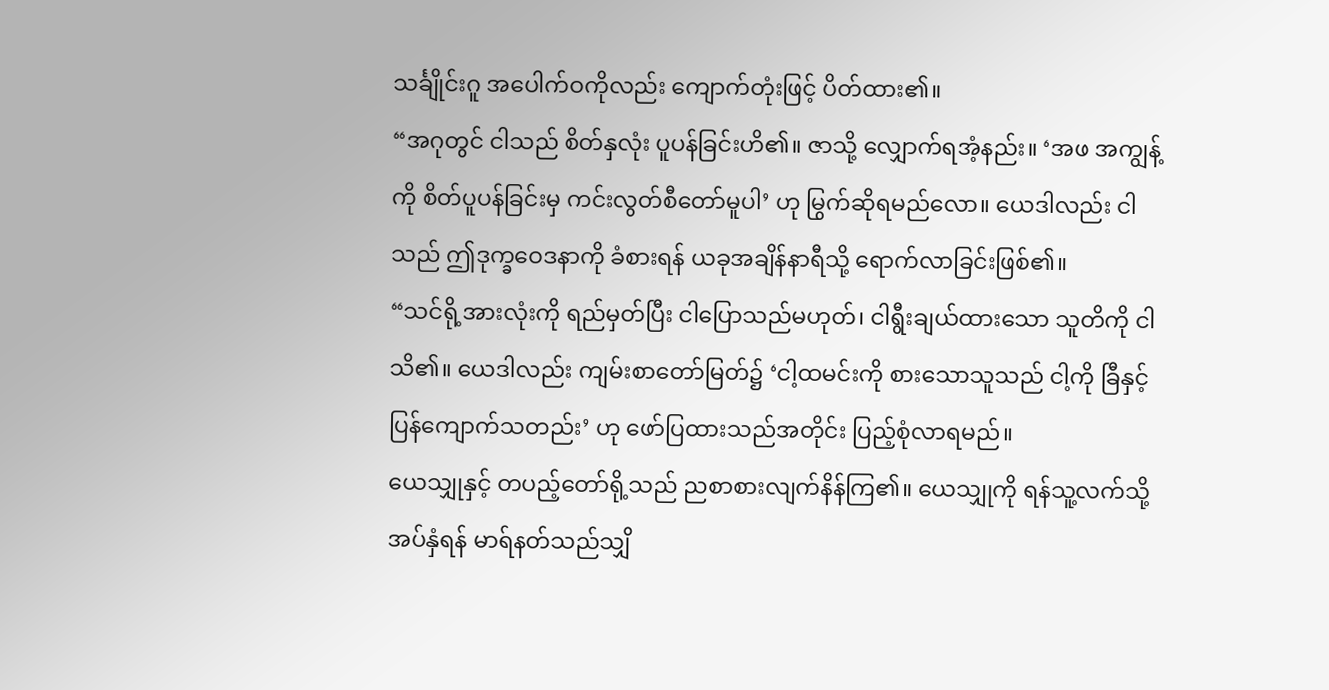သင်္ချိုင်းဂူ အပေါက်ဝကိုလည်း ကျောက်တုံးဖြင့် ပိတ်ထား၏။
“အဂုတွင် ငါသည် စိတ်နှလုံး ပူပန်ခြင်းဟိ၏။ ဇာသို့ လျှောက်ရအံ့နည်း။ ‘အဖ အကျွန့်ကို စိတ်ပူပန်ခြင်းမှ ကင်းလွတ်စီတော်မူပါ’ ဟု မြွက်ဆိုရမည်လော။ ယေဒါလည်း ငါသည် ဤဒုက္ခဝေဒနာကို ခံစားရန် ယခုအချိန်နာရီသို့ ရောက်လာခြင်းဖြစ်၏။
“သင်ရို့အားလုံးကို ရည်မှတ်ပြီး ငါပြောသည်မဟုတ်၊ ငါရွီးချယ်ထားသော သူတိကို ငါသိ၏။ ယေဒါလည်း ကျမ်းစာတော်မြတ်၌ ‘ငါ့ထမင်းကို စားသောသူသည် ငါ့ကို ခြီနှင့် ပြန်ကျောက်သတည်း’ ဟု ဖော်ပြထားသည်အတိုင်း ပြည့်စုံလာရမည်။
ယေသျှုနှင့် တပည့်တော်ရို့သည် ညစာစားလျက်နိန်ကြ၏။ ယေသျှုကို ရန်သူ့လက်သို့ အပ်နှံရန် မာရ်နတ်သည်သျှိ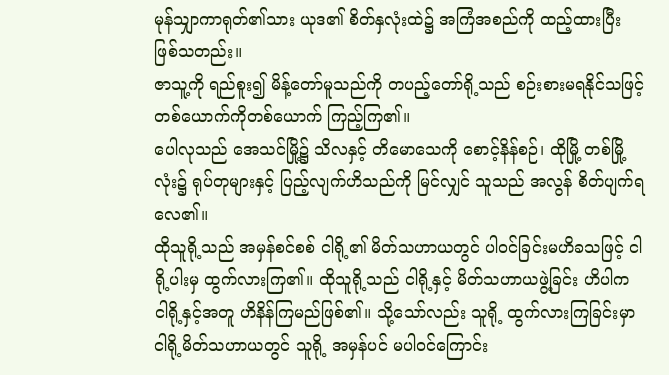မုန်သျှာကာရုတ်၏သား ယုဒ၏ စိတ်နှလုံးထဲ၌ အကြံအစည်ကို ထည့်ထားပြီး ဖြစ်သတည်း။
ဇာသူ့ကို ရည်စူး၍ မိန့်တော်မူသည်ကို တပည့်တော်ရို့သည် စဉ်းစားမရနိုင်သဖြင့် တစ်ယောက်ကိုတစ်ယောက် ကြည့်ကြ၏။
ပေါလုသည် အေသင်မြို့၌ သိလနှင့် တိမောသေကို စောင့်နိန်စဉ်၊ ထိုမြို့ တစ်မြို့လုံး၌ ရုပ်တုများနှင့် ပြည့်လျက်ဟိသည်ကို မြင်လျှင် သူသည် အလွန် စိတ်ပျက်ရလေ၏။
ထိုသူရို့သည် အမှန်စင်စစ် ငါရို့၏ မိတ်သဟာယတွင် ပါဝင်ခြင်းမဟိခသဖြင့် ငါရို့ပါးမှ ထွက်လားကြ၏။ ထိုသူရို့သည် ငါရို့နှင့် မိတ်သဟာယဖွဲ့ခြင်း ဟိပါက ငါရို့နှင့်အတူ ဟိနိန်ကြမည်ဖြစ်၏။ သို့သော်လည်း သူရို့ ထွက်လားကြခြင်းမှာ ငါရို့မိတ်သဟာယတွင် သူရို့ အမှန်ပင် မပါဝင်ကြောင်း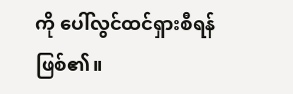ကို ပေါ်လွင်ထင်ရှားစီရန် ဖြစ်၏။